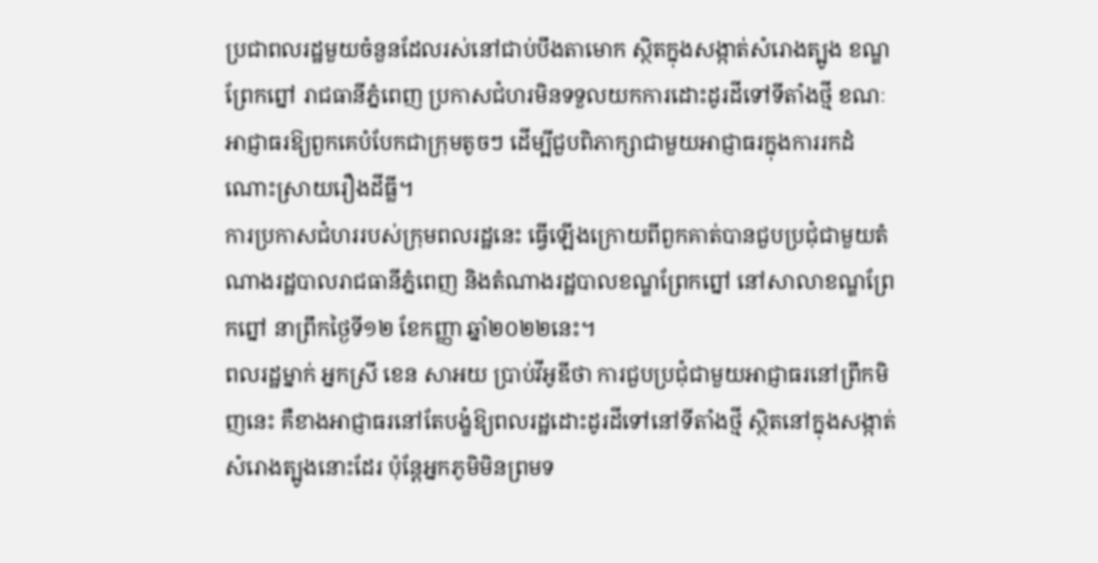ប្រជាពលរដ្ឋមួយចំនួនដែលរស់នៅជាប់បឹងតាមោក ស្ថិតក្នុងសង្កាត់សំរោងត្បូង ខណ្ឌព្រែកព្នៅ រាជធានីភ្នំពេញ ប្រកាសជំហរមិនទទួលយកការដោះដូរដីទៅទីតាំងថ្មី ខណៈអាជ្ញាធរឱ្យពួកគេបំបែកជាក្រុមតូចៗ ដើម្បីជួបពិភាក្សាជាមួយអាជ្ញាធរក្នុងការរកដំណោះស្រាយរឿងដីធ្លី។
ការប្រកាសជំហររបស់ក្រុមពលរដ្ឋនេះ ធ្វើឡើងក្រោយពីពួកគាត់បានជួបប្រជុំជាមួយតំណាងរដ្ឋបាលរាជធានីភ្នំពេញ និងតំណាងរដ្ឋបាលខណ្ឌព្រែកព្នៅ នៅសាលាខណ្ឌព្រែកព្នៅ នាព្រឹកថ្ងៃទី១២ ខែកញ្ញា ឆ្នាំ២០២២នេះ។
ពលរដ្ឋម្នាក់ អ្នកស្រី ខេន សាអយ ប្រាប់វីអូឌីថា ការជួបប្រជុំជាមួយអាជ្ញាធរនៅព្រឹកមិញនេះ គឺខាងអាជ្ញាធរនៅតែបង្ខំឱ្យពលរដ្ឋដោះដូរដីទៅនៅទីតាំងថ្មី ស្ថិតនៅក្នុងសង្កាត់សំរោងត្បូងនោះដែរ ប៉ុន្តែអ្នកភូមិមិនព្រមទ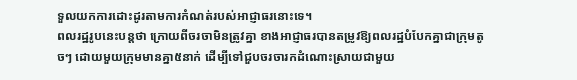ទួលយកការដោះដូរតាមការកំណត់របស់អាជ្ញាធរនោះទេ។
ពលរដ្ឋរូបនេះបន្តថា ក្រោយពីចរចាមិនត្រូវគ្នា ខាងអាជ្ញាធរបានតម្រូវឱ្យពលរដ្ឋបំបែកគ្នាជាក្រុមតូចៗ ដោយមួយក្រុមមានគ្នា៥នាក់ ដើម្បីទៅជួបចរចារកដំណោះស្រាយជាមួយ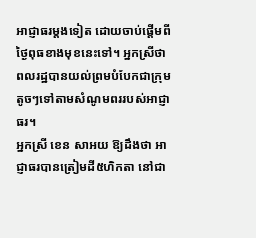អាជ្ញាធរម្តងទៀត ដោយចាប់ផ្តើមពីថ្ងៃពុធខាងមុខនេះទៅ។ អ្នកស្រីថា ពលរដ្ឋបានយល់ព្រមបំបែកជាក្រុមតូចៗទៅតាមសំណូមពររបស់អាជ្ញាធរ។
អ្នកស្រី ខេន សាអយ ឱ្យដឹងថា អាជ្ញាធរបានត្រៀមដី៥ហិកតា នៅជា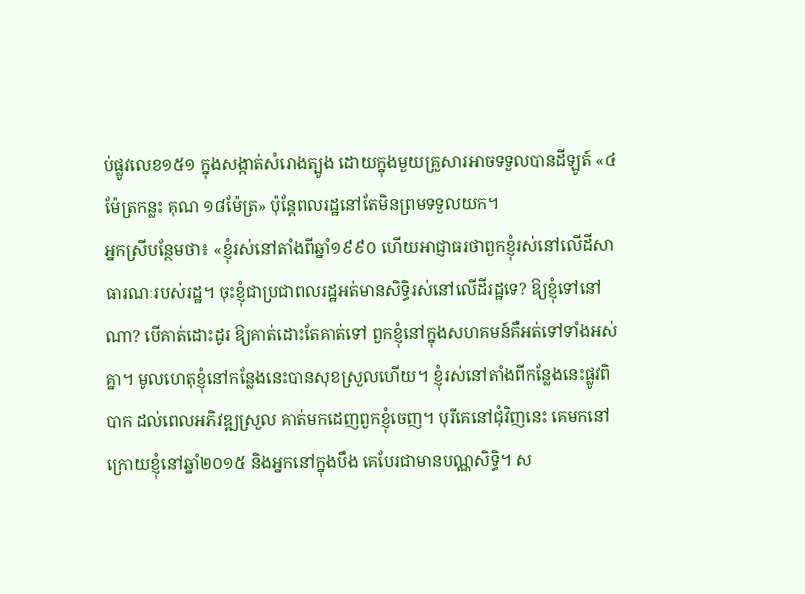ប់ផ្លូវលេខ១៥១ ក្នុងសង្កាត់សំរោងត្បូង ដោយក្នុងមួយគ្រួសារអាចទទួលបានដីឡូត៍ «៤ម៉ែត្រកន្លះ គុណ ១៨ម៉ែត្រ» ប៉ុន្តែពលរដ្ឋនៅតែមិនព្រមទទួលយក។
អ្នកស្រីបន្ថែមថា៖ «ខ្ញុំរស់នៅតាំងពីឆ្នាំ១៩៩០ ហើយអាជ្ញាធរថាពួកខ្ញុំរស់នៅលើដីសាធារណៈរបស់រដ្ឋ។ ចុះខ្ញុំជាប្រជាពលរដ្ឋអត់មានសិទ្ធិរស់នៅលើដីរដ្ឋទេ? ឱ្យខ្ញុំទៅនៅណា? បើគាត់ដោះដូរ ឱ្យគាត់ដោះតែគាត់ទៅ ពួកខ្ញុំនៅក្នុងសហគមន៍គឺអត់ទៅទាំងអស់គ្នា។ មូលហេតុខ្ញុំនៅកន្លែងនេះបានសុខស្រួលហើយ។ ខ្ញុំរស់នៅតាំងពីកន្លែងនេះផ្លូវពិបាក ដល់ពេលអភិវឌ្ឍស្រួល គាត់មកដេញពួកខ្ញុំចេញ។ បុរីគេនៅជុំវិញនេះ គេមកនៅក្រោយខ្ញុំនៅឆ្នាំ២០១៥ និងអ្នកនៅក្នុងបឹង គេបែរជាមានបណ្ណសិទ្ធិ។ ស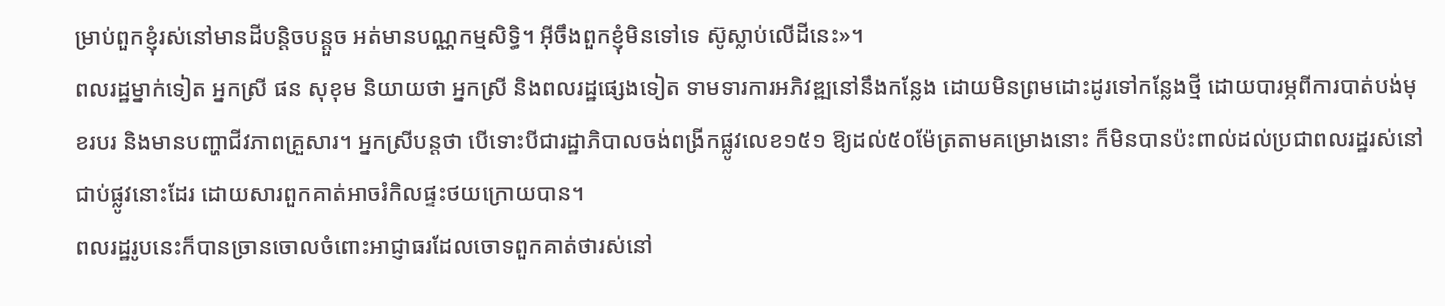ម្រាប់ពួកខ្ញុំរស់នៅមានដីបន្តិចបន្តួច អត់មានបណ្ណកម្មសិទ្ធិ។ អ៊ីចឹងពួកខ្ញុំមិនទៅទេ ស៊ូស្លាប់លើដីនេះ»។
ពលរដ្ឋម្នាក់ទៀត អ្នកស្រី ផន សុខុម និយាយថា អ្នកស្រី និងពលរដ្ឋផ្សេងទៀត ទាមទារការអភិវឌ្ឍនៅនឹងកន្លែង ដោយមិនព្រមដោះដូរទៅកន្លែងថ្មី ដោយបារម្ភពីការបាត់បង់មុខរបរ និងមានបញ្ហាជីវភាពគ្រួសារ។ អ្នកស្រីបន្តថា បើទោះបីជារដ្ឋាភិបាលចង់ពង្រីកផ្លូវលេខ១៥១ ឱ្យដល់៥០ម៉ែត្រតាមគម្រោងនោះ ក៏មិនបានប៉ះពាល់ដល់ប្រជាពលរដ្ឋរស់នៅជាប់ផ្លូវនោះដែរ ដោយសារពួកគាត់អាចរំកិលផ្ទះថយក្រោយបាន។
ពលរដ្ឋរូបនេះក៏បានច្រានចោលចំពោះអាជ្ញាធរដែលចោទពួកគាត់ថារស់នៅ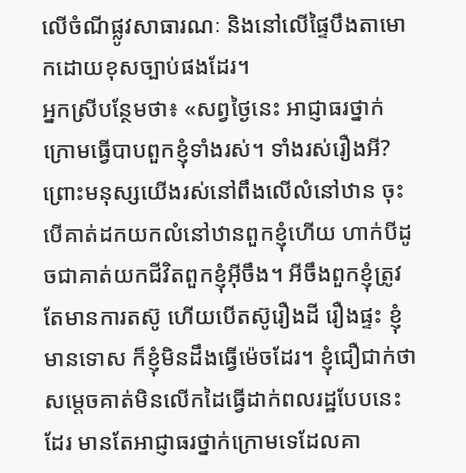លើចំណីផ្លូវសាធារណៈ និងនៅលើផ្ទៃបឹងតាមោកដោយខុសច្បាប់ផងដែរ។
អ្នកស្រីបន្ថែមថា៖ «សព្វថ្ងៃនេះ អាជ្ញាធរថ្នាក់ក្រោមធ្វើបាបពួកខ្ញុំទាំងរស់។ ទាំងរស់រឿងអី? ព្រោះមនុស្សយើងរស់នៅពឹងលើលំនៅឋាន ចុះបើគាត់ដកយកលំនៅឋានពួកខ្ញុំហើយ ហាក់បីដូចជាគាត់យកជីវិតពួកខ្ញុំអ៊ីចឹង។ អីចឹងពួកខ្ញុំត្រូវតែមានការតស៊ូ ហើយបើតស៊ូរឿងដី រឿងផ្ទះ ខ្ញុំមានទោស ក៏ខ្ញុំមិនដឹងធ្វើម៉េចដែរ។ ខ្ញុំជឿជាក់ថា សម្តេចគាត់មិនលើកដៃធ្វើដាក់ពលរដ្ឋបែបនេះដែរ មានតែអាជ្ញាធរថ្នាក់ក្រោមទេដែលគា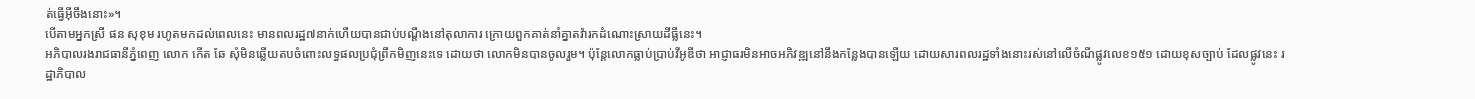ត់ធ្វើអ៊ីចឹងនោះ»។
បើតាមអ្នកស្រី ផន សុខុម រហូតមកដល់ពេលនេះ មានពលរដ្ឋ៧នាក់ហើយបានជាប់បណ្តឹងនៅតុលាការ ក្រោយពួកគាត់នាំគ្នាតវ៉ារកដំណោះស្រាយដីធ្លីនេះ។
អភិបាលរងរាជធានីភ្នំពេញ លោក កើត ឆែ សុំមិនឆ្លើយតបចំពោះលទ្ធផលប្រជុំព្រឹកមិញនេះទេ ដោយថា លោកមិនបានចូលរួម។ ប៉ុន្តែលោកធ្លាប់ប្រាប់វីអូឌីថា អាជ្ញាធរមិនអាចអភិវឌ្ឍនៅនឹងកន្លែងបានឡើយ ដោយសារពលរដ្ឋទាំងនោះរស់នៅលើចំណីផ្លូវលេខ១៥១ ដោយខុសច្បាប់ ដែលផ្លូវនេះ រដ្ឋាភិបាល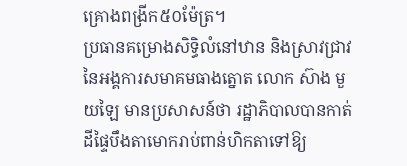គ្រោងពង្រីក៥០ម៉ែត្រ។
ប្រធានគម្រោងសិទ្ធិលំនៅឋាន និងស្រាវជ្រាវ នៃអង្គការសមាគមធាងត្នោត លោក ស៊ាង មួយឡៃ មានប្រសាសន៍ថា រដ្ឋាភិបាលបានកាត់ដីផ្ទៃបឹងតាមោករាប់ពាន់ហិកតាទៅឱ្យ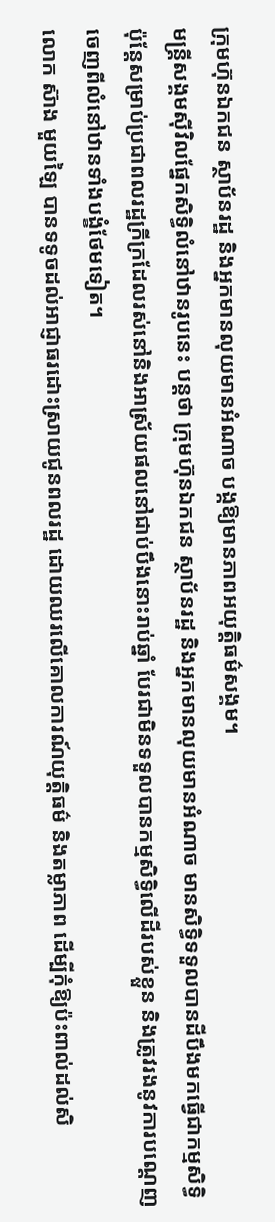ក្រុមហ៊ុនឯកជន ស្ថាប័នរដ្ឋ និងអ្នកមានលុយមានអំណាច បង្កឱ្យមានភាពអយុត្តិធម៌សង្គម។
មន្ត្រីសង្គមស៊ីវិលផ្នែកសិទ្ធិលំនៅឋានរូបនេះ បន្តថា ក្រុមហ៊ុនឯកជន ស្ថាប័នរដ្ឋ និងអ្នកមានលុយមានអំណាច មានសិទ្ធិទទួលបានដីបឹងមកធ្វើជាកម្មសិទ្ធិ ប៉ុន្តែសម្រាប់ប្រជាពលរដ្ឋក្រីក្រដែលរស់នៅនិងអាស្រ័យផលនៅជាប់បឹងនោះរាប់ឆ្នាំ បែរជាមិនទទួលបានកម្មសិទ្ធិលើដីរបស់ខ្លួន និងត្រូវរងនូវការបណ្តេញចេញពីលំនៅឋានទាំងបង្ខំថែមទៀត។
លោក ស៊ាង មួយឡៃ បានទទូចដល់អាជ្ញាធរដោះស្រាយជូនពលរដ្ឋ ដោយឈរលើគោលការណ៍យុត្តិធម៌ និងតម្លាភាព ដើម្បីកុំឱ្យប៉ះពាល់ដល់សិ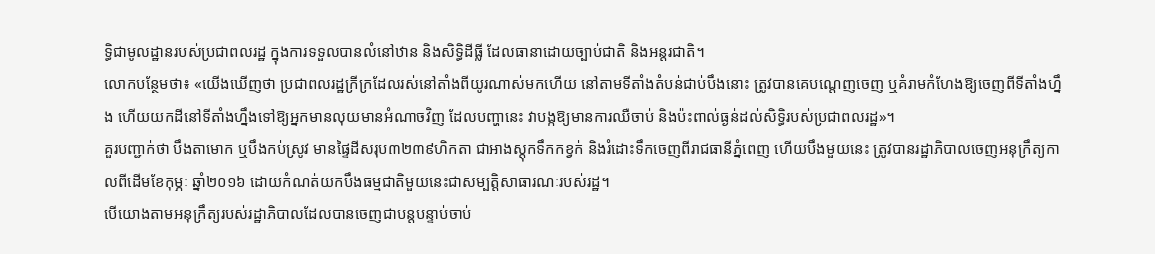ទ្ធិជាមូលដ្ឋានរបស់ប្រជាពលរដ្ឋ ក្នុងការទទួលបានលំនៅឋាន និងសិទ្ធិដីធ្លី ដែលធានាដោយច្បាប់ជាតិ និងអន្តរជាតិ។
លោកបន្ថែមថា៖ «យើងឃើញថា ប្រជាពលរដ្ឋក្រីក្រដែលរស់នៅតាំងពីយូរណាស់មកហើយ នៅតាមទីតាំងតំបន់ជាប់បឹងនោះ ត្រូវបានគេបណ្ដេញចេញ ឬគំរាមកំហែងឱ្យចេញពីទីតាំងហ្នឹង ហើយយកដីនៅទីតាំងហ្នឹងទៅឱ្យអ្នកមានលុយមានអំណាចវិញ ដែលបញ្ហានេះ វាបង្កឱ្យមានការឈឺចាប់ និងប៉ះពាល់ធ្ងន់ដល់សិទ្ធិរបស់ប្រជាពលរដ្ឋ»។
គួរបញ្ជាក់ថា បឹងតាមោក ឬបឹងកប់ស្រូវ មានផ្ទៃដីសរុប៣២៣៩ហិកតា ជាអាងស្ដុកទឹកកខ្វក់ និងរំដោះទឹកចេញពីរាជធានីភ្នំពេញ ហើយបឹងមួយនេះ ត្រូវបានរដ្ឋាភិបាលចេញអនុក្រឹត្យកាលពីដើមខែកុម្ភៈ ឆ្នាំ២០១៦ ដោយកំណត់យកបឹងធម្មជាតិមួយនេះជាសម្បតិ្តសាធារណៈរបស់រដ្ឋ។
បើយោងតាមអនុក្រឹត្យរបស់រដ្ឋាភិបាលដែលបានចេញជាបន្តបន្ទាប់ចាប់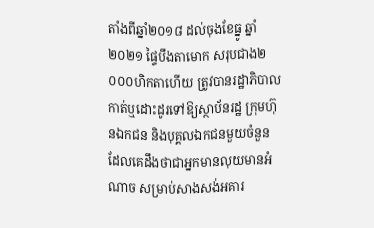តាំងពីឆ្នាំ២០១៨ ដល់ចុងខែធ្នូ ឆ្នាំ២០២១ ផ្ទៃបឹងតាមោក សរុបជាង២ ០០០ហិកតាហើយ ត្រូវបានរដ្ឋាភិបាលកាត់ឬដោះដូរទៅឱ្យស្ថាប័នរដ្ឋ ក្រុមហ៊ុនឯកជន និងបុគ្គលឯកជនមួយចំនួនដែលគេដឹងថាជាអ្នកមានលុយមានអំណាច សម្រាប់សាងសង់អគារ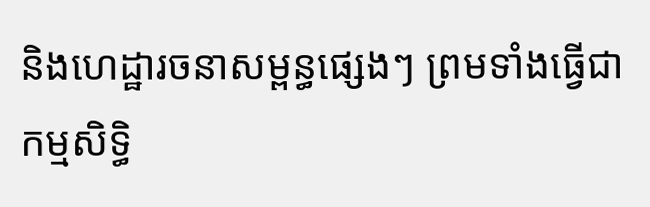និងហេដ្ឋារចនាសម្ពន្ធផ្សេងៗ ព្រមទាំងធ្វើជាកម្មសិទ្ធិ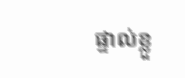ផ្ទាល់ខ្លួ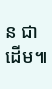ន ជាដើម៕